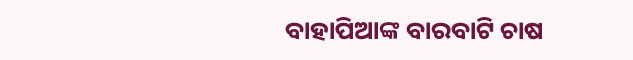ବାହାପିଆଙ୍କ ବାରବାଟି ଚାଷ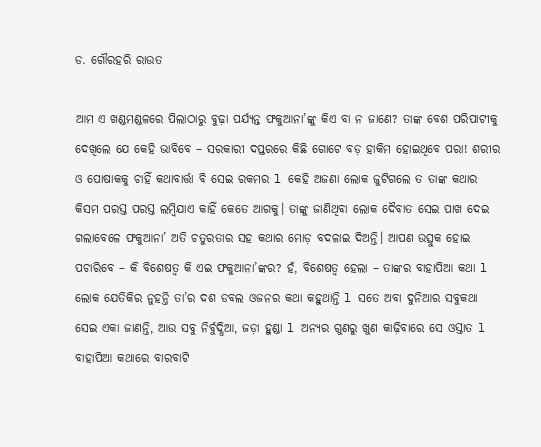ଡ. ଗୌରହରି ରାଉତ

ଆମ ଏ ଖଣ୍ଡମଣ୍ଡଳରେ ପିଲାଠାରୁ ବୁଢ଼ା ପର୍ଯ୍ୟନ୍ତ ଫକୁଆନା’ଙ୍କୁ କିଏ ବା ନ ଜାଣେ? ତାଙ୍କ ବେଶ ପରିପାଟୀକୁ ଦେଖିଲେ ଯେ କେହି ଭାବିବେ – ସରକାରୀ ଦପ୍ତରରେ କିଛି ଗୋଟେ ବଡ଼ ହାକିମ ହୋଇଥିବେ ପରା! ଶରୀର ଓ ପୋଷାକକୁ ଚାହିଁ କଥାବାର୍ତ୍ତା ବି ସେଇ ରକମର l କେହି ଅଜଣା ଲୋକ ଜୁଟିଗଲେ ତ ତାଙ୍କ କଥାର କିସମ ପରସ୍ତ ପରସ୍ତ ଲମ୍ବିଯାଏ କାହିଁ କେତେ ଆଗକୁ। ତାଙ୍କୁ ଜାଣିଥିବା ଲୋକ ଦୈବାତ ସେଇ ପାଖ ଦେଇ ଗଲାବେଳେ ଫକୁଆନା’ ଅତି ଚତୁରତାର ସହ କଥାର ମୋଡ଼ ବଦଳାଇ ଦିଅନ୍ତି। ଆପଣ ଉତ୍ସୁକ ହୋଇ ପଚାରିବେ – କି ବିଶେଷତ୍ୱ କି ଏଇ ଫକୁଆନା’ଙ୍କର? ହଁ, ବିଶେଷତ୍ୱ ହେଲା – ତାଙ୍କର ବାହାପିଆ କଥା l
ଲୋକ ଯେତିକିର ନୁହନ୍ତି ତା’ର ଦଶ ଡବଲ ଓଜନର କଥା କହୁଥାନ୍ତି l ସତେ ଅବା ଦୁନିଆର ସବୁକଥା ସେଇ ଏକା ଜାଣନ୍ତି, ଆଉ ସବୁ ନିର୍ବୁଦ୍ଧିଆ, ଜଡ଼ା ହୁଣ୍ଡା l ଅନ୍ୟର ଗୁଣରୁ ଖୁଣ କାଢ଼ିବାରେ ସେ ଓସ୍ତାତ l
ବାହାପିଆ କଥାରେ ବାରବାଟି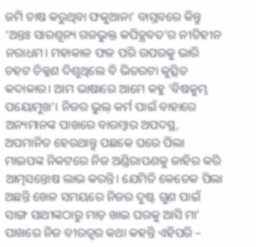ଜମି ଚାଷ କରୁଥିବା ଫକୁଆନା’ ବାସ୍ତବରେ କିନ୍ତୁ ‘ଅନ୍ତଃ ସାରଶୂନ୍ୟ ଗଜଭୁକ୍ତ କପିତ୍ଥବତ’ର ନୀତିହୀନ ନରାଧମ। ମହାକାଳ ଫଳ ପରି ଉପରକୁ ଭାରି ଚହଟ ଚିକ୍କଣ ଦିଶୁଥିଲେ ବି ଭିତରଟା କୁତ୍ସିତ କଦାକାର। ଆମ ଭାଷାରେ ଆମେ କହୁ ‘ବିଷକୁମ୍ଭ ପୟୋମୁଖ’। ନିଜର ଭୁଲ୍‌ କର୍ମ ପାଇଁ ବାହାରେ ଅନ୍ୟମାନଙ୍କ ପାଖରେ ବାରମ୍ବାର ଅପଦସ୍ଥ, ଅପମାନିତ ହେଉଥାନ୍ତୁ ପଛକେ ଘରେ ପିଲା ମାଇପଙ୍କ ନିକଟରେ ନିଜ ଅଣ୍ଡିରାପଣକୁ ଜାହିର କରି ଆତ୍ମସନ୍ତୋଷ ଲାଭ କରନ୍ତି। ଯେମିତି କେତେକ ପିଲା ଅଛନ୍ତି ଖେଳ ସମୟରେ ନିଜର ଦୁଷ୍ଟ ଗୁଣ ପାଇଁ ସାଙ୍ଗ ସାଥୀଙ୍କଠାରୁ ମାଡ଼ ଖାଇ ଘରକୁ ଆସି ମା’ ପାଖରେ ନିଜ ବୀରତ୍ୱର କଥା କହନ୍ତି ଏହିପରି –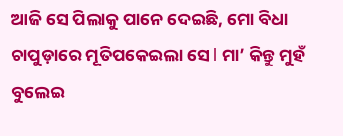ଆଜି ସେ ପିଲାକୁ ପାନେ ଦେଇଛି, ମୋ ବିଧା ଚାପୁଡ଼ାରେ ମୂତିପକେଇଲା ସେ l ମା’ କିନ୍ତୁ ମୁହଁ ବୁଲେଇ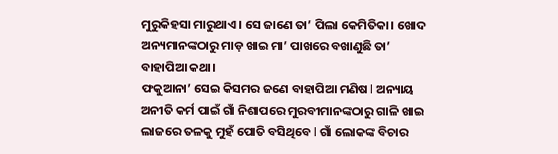ମୁରୁକିହସା ମାରୁଥାଏ। ସେ ଜାଣେ ତା’ ପିଲା କେମିତିକା। ଖୋଦ ଅନ୍ୟମାନଙ୍କଠାରୁ ମାଡ଼ ଖାଇ ମା’ ପାଖରେ ବଖାଣୁଛି ତା’ ବାହାପିଆ କଥା।
ଫକୁଆନା’ ସେଇ କିସମର ଜଣେ ବାହାପିଆ ମଣିଷ l ଅନ୍ୟାୟ ଅନୀତି କର୍ମ ପାଇଁ ଗାଁ ନିଶାପରେ ମୁରବୀମାନଙ୍କଠାରୁ ଗାଳି ଖାଇ ଲାଜରେ ତଳକୁ ମୁହଁ ପୋତି ବସିଥିବେ l ଗାଁ ଲୋକଙ୍କ ବିଚାର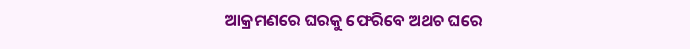ଆକ୍ରମଣରେ ଘରକୁ ଫେରିବେ ଅଥଚ ଘରେ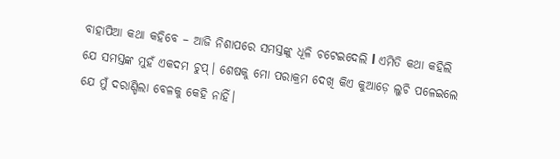ବାହାପିଆ କଥା କହିବେ – ଆଜି ନିଶାପରେ ସମସ୍ତଙ୍କୁ ଧୂଳି ଚଟେଇଦେଲି l ଏମିତି କଥା କହିଲି ଯେ ସମସ୍ତଙ୍କ ମୁହଁ ଏକଦମ ଚୁପ୍‌। ଶେଷକୁ ମୋ ପରାକ୍ରମ ଦେଖି କିଏ କୁଆଡ଼େ ଲୁଚି ପଳେଇଲେ ଯେ ମୁଁ ଦରାଣ୍ଡିଲା ବେଳକୁ କେହି ନାହିଁ।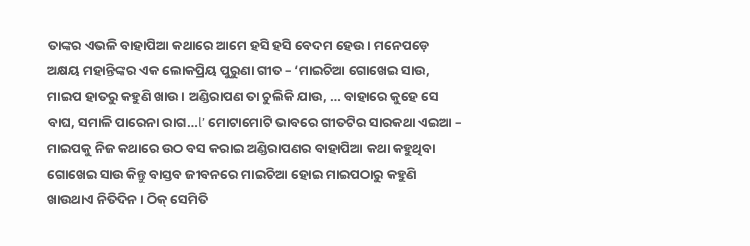ତାଙ୍କର ଏଭଳି ବାହାପିଆ କଥାରେ ଆମେ ହସି ହସି ବେଦମ ହେଉ। ମନେପଡ଼େ ଅକ୍ଷୟ ମହାନ୍ତିଙ୍କର ଏକ ଲୋକପ୍ରିୟ ପୁରୁଣା ଗୀତ – ‘ମାଇଚିଆ ଗୋଖେଇ ସାଉ, ମାଇପ ହାତରୁ କହୁଣି ଖାଉ। ଅଣ୍ଡିରାପଣ ତା ଚୁଲିକି ଯାଉ, … ବାହାରେ କୁହେ ସେ ବାଘ, ସମାଳି ପାରେନା ରାଗ…l’ ମୋଟାମୋଟି ଭାବରେ ଗୀତଟିର ସାରକଥା ଏଇଆ – ମାଇପକୁ ନିଜ କଥାରେ ଉଠ ବସ କରାଇ ଅଣ୍ଡିରାପଣର ବାହାପିଆ କଥା କହୁଥିବା ଗୋଖେଇ ସାଉ କିନ୍ତୁ ବାସ୍ତବ ଜୀବନରେ ମାଇଚିଆ ହୋଇ ମାଇପଠାରୁ କହୁଣି ଖାଉଥାଏ ନିତିଦିନ। ଠିକ୍‌ ସେମିତି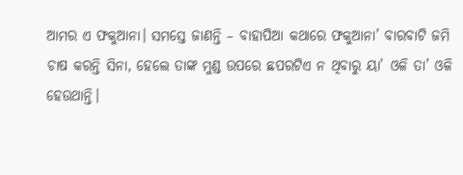ଆମର ଏ ଫକୁଆନା। ସମସ୍ତେ ଜାଣନ୍ତି – ବାହାପିଆ କଥାରେ ଫକୁଆନା’ ବାରବାଟି ଜମି ଚାଷ କରନ୍ତି ସିନା, ହେଲେ ତାଙ୍କ ମୁଣ୍ଡ ଉପରେ ଛପରଟିଏ ନ ଥିବାରୁ ୟା’ ଓଳି ତା’ ଓଳି ହେଉଥାନ୍ତି।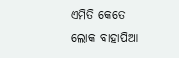ଏମିତି କେତେ ଲୋକ ବାହାପିଆ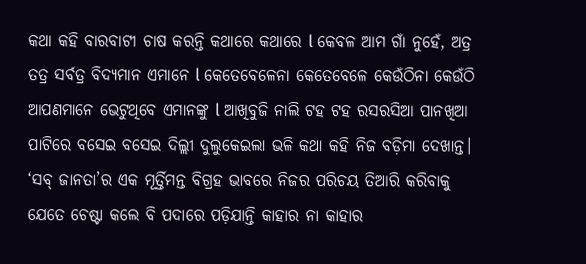କଥା କହି ବାରବାଟୀ ଚାଷ କରନ୍ତି କଥାରେ କଥାରେ l କେବଳ ଆମ ଗାଁ ନୁହେଁ, ଅତ୍ର ତତ୍ର ସର୍ବତ୍ର ବିଦ୍ୟମାନ ଏମାନେ l କେତେବେଳେନା କେତେବେଳେ କେଉଁଠିନା କେଉଁଠି ଆପଣମାନେ ଭେଟୁଥିବେ ଏମାନଙ୍କୁ l ଆଖିବୁଜି ନାଲି ଟହ ଟହ ରସରସିଆ ପାନଖିଆ ପାଟିରେ ବସେଇ ବସେଇ ଦିଲ୍ଲୀ ଦୁଲୁକେଇଲା ଭଳି କଥା କହି ନିଜ ବଡ଼ିମା ଦେଖାନ୍ତ। ‘ସବ୍‌ ଜାନତା’ର ଏକ ମୂର୍ତ୍ତିମନ୍ତ ବିଗ୍ରହ ଭାବରେ ନିଜର ପରିଚୟ ତିଆରି କରିବାକୁ ଯେତେ ଚେଷ୍ଟା କଲେ ବି ପଦାରେ ପଡ଼ିଯାନ୍ତି କାହାର ନା କାହାର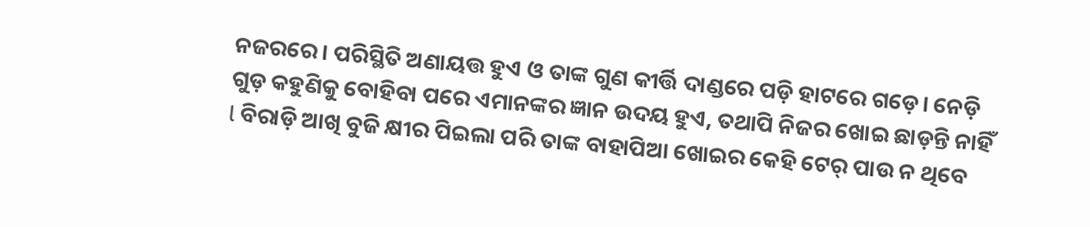ନଜରରେ। ପରିସ୍ଥିତି ଅଣାୟତ୍ତ ହୁଏ ଓ ତାଙ୍କ ଗୁଣ କୀର୍ତ୍ତି ଦାଣ୍ଡରେ ପଡ଼ି ହାଟରେ ଗଡ଼େ। ନେଡ଼ି ଗୁଡ଼ କହୁଣିକୁ ବୋହିବା ପରେ ଏମାନଙ୍କର ଜ୍ଞାନ ଉଦୟ ହୁଏ, ତଥାପି ନିଜର ଖୋଇ ଛାଡ଼ନ୍ତି ନାହିଁ l ବିରାଡ଼ି ଆଖି ବୁଜି କ୍ଷୀର ପିଇଲା ପରି ତାଙ୍କ ବାହାପିଆ ଖୋଇର କେହି ଟେର୍‌ ପାଉ ନ ଥିବେ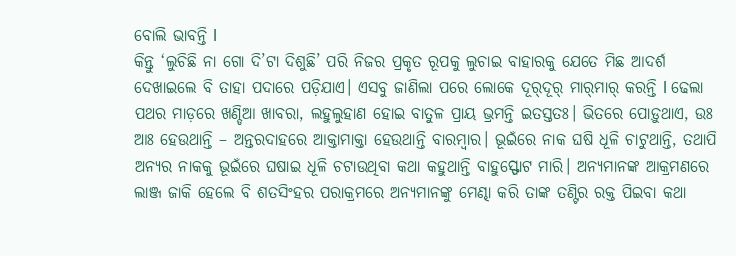ବୋଲି ଭାବନ୍ତି l
କିନ୍ତୁ ‘ଲୁଚିଛି ନା ଗୋ ଦି’ଟା ଦିଶୁଛି’ ପରି ନିଜର ପ୍ରକୃତ ରୂପକୁ ଲୁଚାଇ ବାହାରକୁ ଯେତେ ମିଛ ଆଦର୍ଶ ଦେଖାଇଲେ ବି ତାହା ପଦାରେ ପଡ଼ିଯାଏ। ଏସବୁ ଜାଣିଲା ପରେ ଲୋକେ ଦୂର୍‌ଦୂର୍‌ ମାର୍‌ମାର୍‌ କରନ୍ତି l ଢେଲା ପଥର ମାଡ଼ରେ ଖଣ୍ଡିଆ ଖାବରା, ଲହୁଲୁହାଣ ହୋଇ ବାତୁଳ ପ୍ରାୟ ଭ୍ରମନ୍ତି ଇତସ୍ତତଃ। ଭିତରେ ପୋଡ଼ୁଥାଏ, ଉଃ ଆଃ ହେଉଥାନ୍ତି – ଅନ୍ତରଦାହରେ ଆକ୍ତାମାକ୍ତା ହେଉଥାନ୍ତି ବାରମ୍ବାର। ଭୂଇଁରେ ନାକ ଘଷି ଧୂଳି ଚାଟୁଥାନ୍ତି, ତଥାପି ଅନ୍ୟର ନାକକୁ ଭୂଇଁରେ ଘଷାଇ ଧୂଳି ଚଟାଉଥିବା କଥା କହୁଥାନ୍ତି ବାହୁସ୍ଫୋଟ ମାରି। ଅନ୍ୟମାନଙ୍କ ଆକ୍ରମଣରେ ଲାଞ୍ଜ ଜାକି ହେଲେ ବି ଶତସିଂହର ପରାକ୍ରମରେ ଅନ୍ୟମାନଙ୍କୁ ମେଣ୍ଢା କରି ତାଙ୍କ ତଣ୍ଟିର ରକ୍ତ ପିଇବା କଥା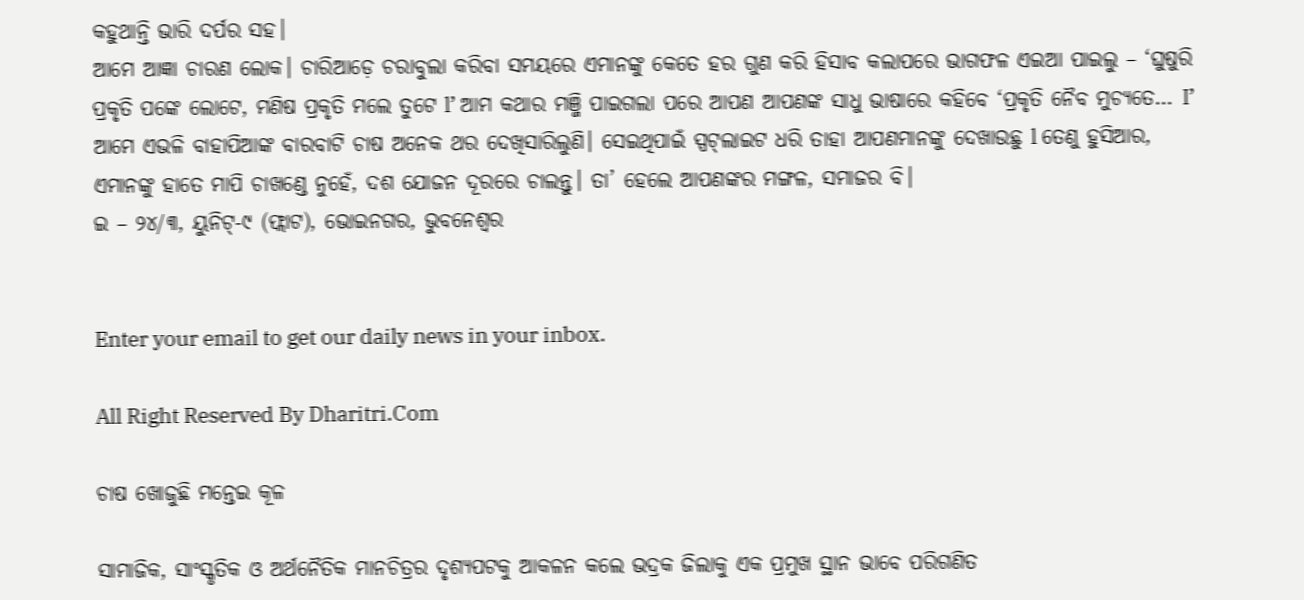କହୁଥାନ୍ତି ଭାରି ଦର୍ପର ସହ।
ଆମେ ଆଜ୍ଞା ଚାରଣ ଲୋକ। ଚାରିଆଡ଼େ ଚରାବୁଲା କରିବା ସମୟରେ ଏମାନଙ୍କୁ କେତେ ହର ଗୁଣ କରି ହିସାବ କଲାପରେ ଭାଗଫଳ ଏଇଆ ପାଇଲୁ – ‘ଘୁଷୁରି ପ୍ରକୃତି ପଙ୍କେ ଲୋଟେ, ମଣିଷ ପ୍ରକୃତି ମଲେ ତୁଟେ l’ ଆମ କଥାର ମଞ୍ଜି ପାଇଗଲା ପରେ ଆପଣ ଆପଣଙ୍କ ସାଧୁ ଭାଷାରେ କହିବେ ‘ପ୍ରକୃତି ନୈବ ମୁଚ୍ୟତେ… I’ ଆମେ ଏଭଳି ବାହାପିଆଙ୍କ ବାରବାଟି ଚାଷ ଅନେକ ଥର ଦେଖିସାରିଲୁଣି। ସେଇଥିପାଇଁ ସ୍ପଟ୍‌ଲାଇଟ ଧରି ତାହା ଆପଣମାନଙ୍କୁ ଦେଖାଉଛୁ l ତେଣୁ ହୁସିଆର, ଏମାନଙ୍କୁ ହାତେ ମାପି ଚାଖଣ୍ଡେ ନୁହେଁ, ଦଶ ଯୋଜନ ଦୂରରେ ଚାଲନ୍ତୁ। ତା’ ହେଲେ ଆପଣଙ୍କର ମଙ୍ଗଳ, ସମାଜର ବି।
ଇ – ୨୪/୩, ୟୁନିଟ୍‌-୯ (ଫ୍ଲାଟ), ଭୋଇନଗର, ଭୁବନେଶ୍ୱର


Enter your email to get our daily news in your inbox.

All Right Reserved By Dharitri.Com

ଚାଷ ଖୋଜୁଛି ମନ୍ତେଇ କୂଳ

ସାମାଜିକ, ସାଂସ୍କୃତିକ ଓ ଅର୍ଥନୈତିକ ମାନଚିତ୍ରର ଦୃଶ୍ୟପଟକୁ ଆକଳନ କଲେ ଭଦ୍ରକ ଜିଲାକୁ ଏକ ପ୍ରମୁଖ ସ୍ଥାନ ଭାବେ ପରିଗଣିତ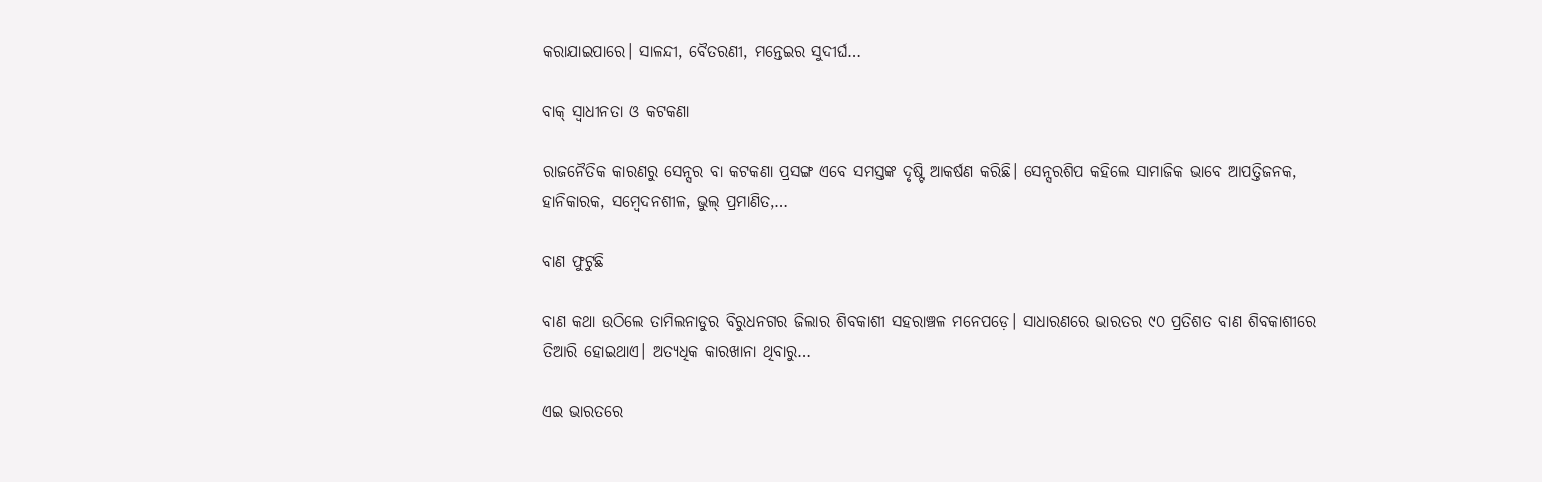କରାଯାଇପାରେ। ସାଳନ୍ଦୀ, ବୈତରଣୀ, ମନ୍ତେଇର ସୁଦୀର୍ଘ…

ବାକ୍‌ ସ୍ବାଧୀନତା ଓ କଟକଣା

ରାଜନୈତିକ କାରଣରୁ ସେନ୍ସର ବା କଟକଣା ପ୍ରସଙ୍ଗ ଏବେ ସମସ୍ତଙ୍କ ଦୃଷ୍ଟି ଆକର୍ଷଣ କରିଛି। ସେନ୍ସରଶିପ କହିଲେ ସାମାଜିକ ଭାବେ ଆପତ୍ତିଜନକ, ହାନିକାରକ, ସମ୍ବେଦନଶୀଳ, ଭୁଲ୍‌ ପ୍ରମାଣିତ,…

ବାଣ ଫୁଟୁଛି

ବାଣ କଥା ଉଠିଲେ ତାମିଲନାଡୁର ବିରୁଧନଗର ଜିଲାର ଶିବକାଶୀ ସହରାଞ୍ଚଳ ମନେପଡ଼େ। ସାଧାରଣରେ ଭାରତର ୯୦ ପ୍ରତିଶତ ବାଣ ଶିବକାଶୀରେ ତିଆରି ହୋଇଥାଏ। ଅତ୍ୟଧିକ କାରଖାନା ଥିବାରୁ…

ଏଇ ଭାରତରେ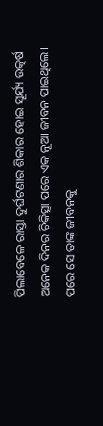ପିଲାବେଳେ ରାସ୍ତା ଦୁର୍ଘଟଣାର ଶିକାର ହୋଇ ସୂର୍ଯ୍ୟ ଉତ୍କର୍ଷ ଅନେକ ଦିନର ଚିକିତ୍ସା ପରେ ଏକ ନୂଆ ଜୀବନ ପାଇଥିଲେ। ପରେ ସେ ତାଙ୍କ ଜୀବନକୁ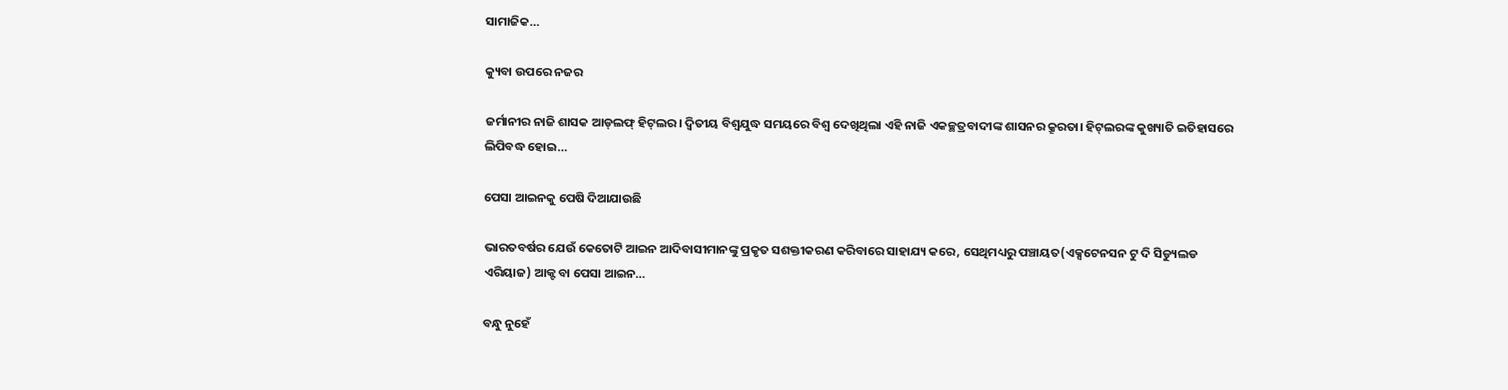ସାମାଜିକ…

କ୍ୟୁବା ଉପରେ ନଜର

ଜର୍ମାନୀର ନାଜି ଶାସକ ଆଡ୍‌ଲଫ୍‌ ହିଟ୍‌ଲର। ଦ୍ବିତୀୟ ବିଶ୍ବଯୁଦ୍ଧ ସମୟରେ ବିଶ୍ବ ଦେଖିଥିଲା ଏହି ନାଜି ଏକଚ୍ଛତ୍ରବାଦୀଙ୍କ ଶାସନର କ୍ରୂରତା। ହିଟ୍‌ଲରଙ୍କ କୁଖ୍ୟାତି ଇତିହାସରେ ଲିପିବଦ୍ଧ ହୋଇ…

ପେସା ଆଇନକୁ ପେଷି ଦିଆଯାଉଛି

ଭାରତବର୍ଷର ଯେଉଁ କେତୋଟି ଆଇନ ଆଦିବାସୀମାନଙ୍କୁ ପ୍ରକୃତ ସଶକ୍ତୀକରଣ କରିବାରେ ସାହାଯ୍ୟ କରେ, ସେଥିମଧ୍ୟରୁ ପଞ୍ଚାୟତ(ଏକ୍ସଟେନସନ ଟୁ ଦି ସିଡ୍ୟୁଲଡ ଏରିୟାଜ) ଆକ୍ଟ ବା ପେସା ଆଇନ…

ବନ୍ଧୁ ନୁହେଁ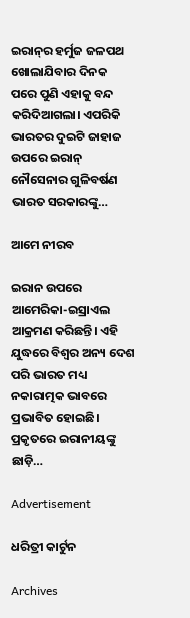ଇରାନ୍‌ର ହର୍ମୁଜ ଜଳପଥ ଖୋଲାଯିବାର ଦିନକ ପରେ ପୁଣି ଏହାକୁ ବନ୍ଦ କରିଦିଆଗଲା। ଏପରିକି ଭାରତର ଦୁଇଟି ଜାହାଜ ଉପରେ ଇରାନ୍‌ ନୌସେନାର ଗୁଳିବର୍ଷଣ ଭାରତ ସରକାରଙ୍କୁ…

ଆମେ ନୀରବ

ଇରାନ ଉପରେ ଆମେରିକା-ଇସ୍ରାଏଲ ଆକ୍ରମଣ କରିଛନ୍ତି। ଏହି ଯୁଦ୍ଧରେ ବିଶ୍ୱର ଅନ୍ୟ ଦେଶ ପରି ଭାରତ ମଧ୍ୟ ନକାରାତ୍ମକ ଭାବରେ ପ୍ରଭାବିତ ହୋଇଛି। ପ୍ରକୃତରେ ଇରାନୀୟଙ୍କୁ ଛାଡ଼ି…

Advertisement

ଧରିତ୍ରୀ କାର୍ଟୁନ

Archives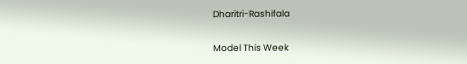Dharitri-Rashifala

Model This Week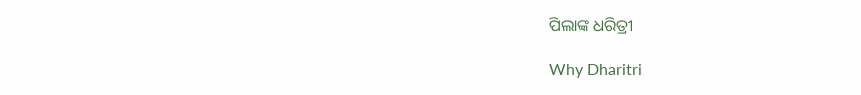ପିଲାଙ୍କ ଧରିତ୍ରୀ

Why Dharitri